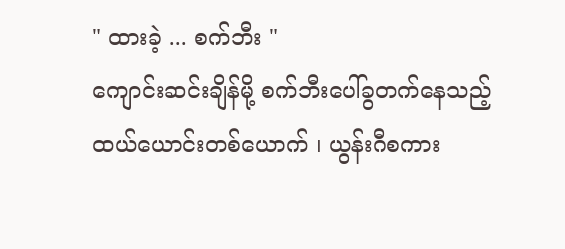" ထားခဲ့ ... စက်ဘီး "
ကျောင်းဆင်းချိန်မို့ စက်ဘီးပေါ်ခွတက်နေသည့်
ထယ်ယောင်းတစ်ယောက် ၊ ယွန်းဂီစကား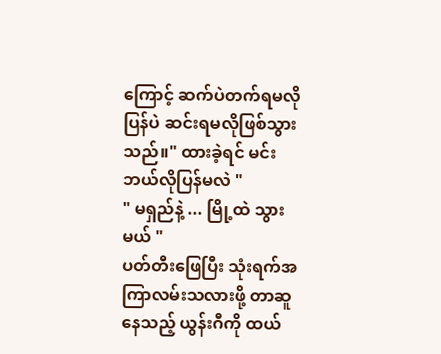ကြောင့် ဆက်ပဲတက်ရမလို ပြန်ပဲ ဆင်းရမလိုဖြစ်သွားသည်။" ထားခဲ့ရင် မင်း ဘယ်လိုပြန်မလဲ "
" မရှည်နဲ့ ... မြို့ထဲ သွားမယ် "
ပတ်တီးဖြေပြီး သုံးရက်အကြာလမ်းသလားဖို့ တာဆူနေသည့် ယွန်းဂီကို ထယ်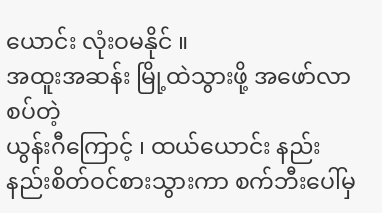ယောင်း လုံးဝမနိုင် ။
အထူးအဆန်း မြို့ထဲသွားဖို့ အဖော်လာစပ်တဲ့
ယွန်းဂီကြောင့် ၊ ထယ်ယောင်း နည်းနည်းစိတ်ဝင်စားသွားကာ စက်ဘီးပေါ်မှ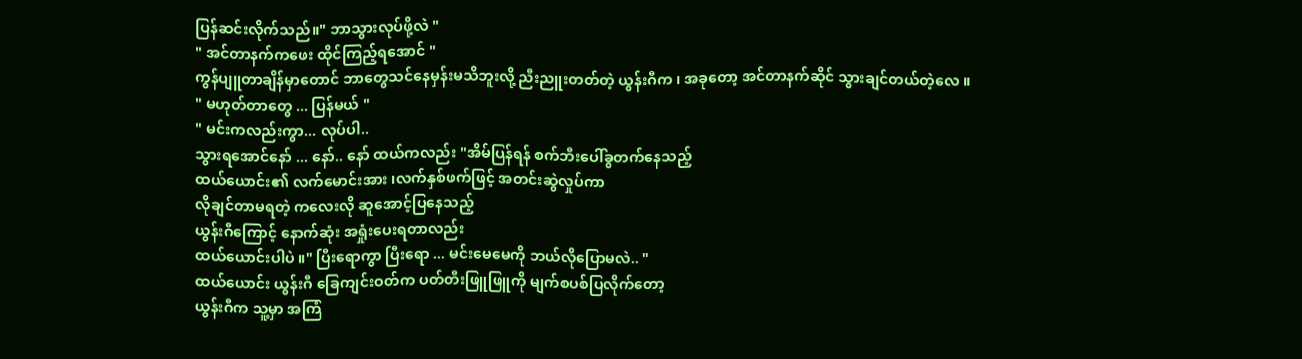ပြန်ဆင်းလိုက်သည်။" ဘာသွားလုပ်ဖို့လဲ "
" အင်တာနက်ကဖေး ထိုင်ကြည့်ရအောင် "
ကွန်ပျူတာချိန်မှာတောင် ဘာတွေသင်နေမှန်းမသိဘူးလို့ ညီးညူးတတ်တဲ့ ယွန်းဂီက ၊ အခုတော့ အင်တာနက်ဆိုင် သွားချင်တယ်တဲ့လေ ။
" မဟုတ်တာတွေ ... ပြန်မယ် "
" မင်းကလည်းကွာ... လုပ်ပါ..
သွားရအောင်နော် ... နော်.. နော် ထယ်ကလည်း "အိမ်ပြန်ရန် စက်ဘီးပေါ်ခွတက်နေသည့်
ထယ်ယောင်း၏ လက်မောင်းအား ၊လက်နှစ်ဖက်ဖြင့် အတင်းဆွဲလှုပ်ကာ
လိုချင်တာမရတဲ့ ကလေးလို ဆူအောင့်ပြနေသည့်
ယွန်းဂီကြောင့် နောက်ဆုံး အရှုံးပေးရတာလည်း
ထယ်ယောင်းပါပဲ ။" ပြီးရောကွာ ပြီးရော ... မင်းမေမေကို ဘယ်လိုပြောမလဲ.. "
ထယ်ယောင်း ယွန်းဂီ ခြေကျင်းဝတ်က ပတ်တီးဖြူဖြူကို မျက်စပစ်ပြလိုက်တော့
ယွန်းဂီက သူ့မှာ အကြံ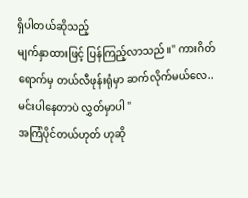ရှိပါတယ်ဆိုသည့်
မျက်နှာထားဖြင့် ပြန်ကြည့်လာသည်။" ကားဂိတ်ရောက်မှ တယ်လီဖုန်းရုံမှာ ဆက်လိုက်မယ်လေ..မင်းပါနေတာပဲ လွှတ်မှာပါ "
အကြံပိုင်တယ်ဟုတ် ဟုဆို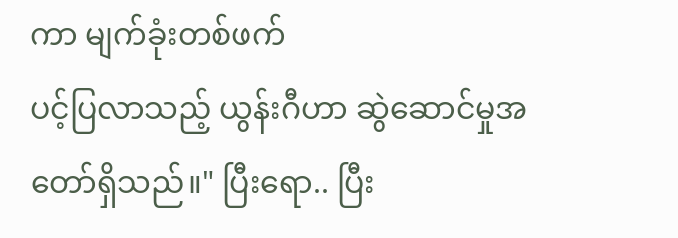ကာ မျက်ခုံးတစ်ဖက်
ပင့်ပြလာသည့် ယွန်းဂီဟာ ဆွဲဆောင်မှုအတော်ရှိသည်။" ပြီးရော.. ပြီး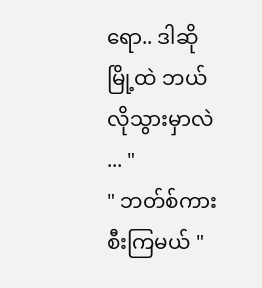ရော.. ဒါဆို မြို့ထဲ ဘယ်လိုသွားမှာလဲ ... "
" ဘတ်စ်ကား စီးကြမယ် "